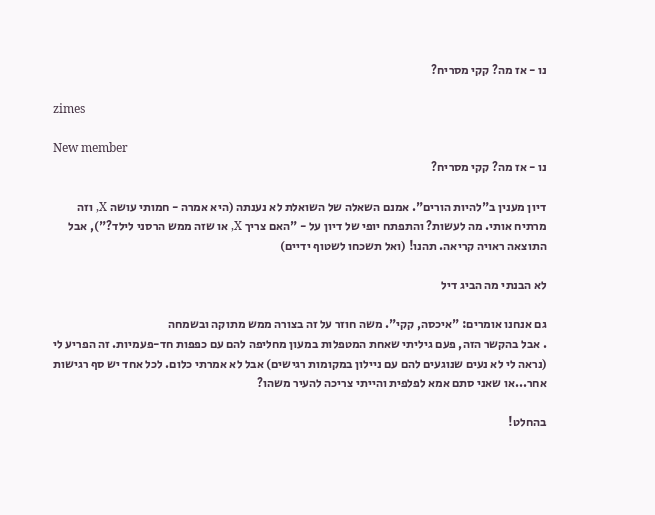נו - אז מה? קקי מסריח?

zimes

New member
נו - אז מה? קקי מסריח?

דיון מענין ב"להיות הורים". אמנם השאלה של השואלת לא נענתה (היא אמרה - חמותי עושה X, וזה מרתיח אותי. מה לעשות? והתפתח יופי של דיון על - "האם צריך X, או שזה ממש הרסני לילד?"), אבל התוצאה ראויה קריאה. תהנו! (ואל תשכחו לשטוף ידיים)

לא הבנתי מה הביג דיל

גם אנחנו אומרים: "איכסה, קקי". משה חוזר על זה בצורה ממש מתוקה ובשמחה
. אבל בהקשר הזה, פעם גיליתי שאחת המטפלות במעון מחליפה להם עם כפפות חד-פעמיות. זה הפריע לי (נראה לי לא נעים שנוגעים להם עם ניילון במקומות רגישים) אבל לא אמרתי כלום. לכל אחד יש סף רגישות אחר...או שאני סתם אמא לפלפית והייתי צריכה להעיר משהו?

בהחלט!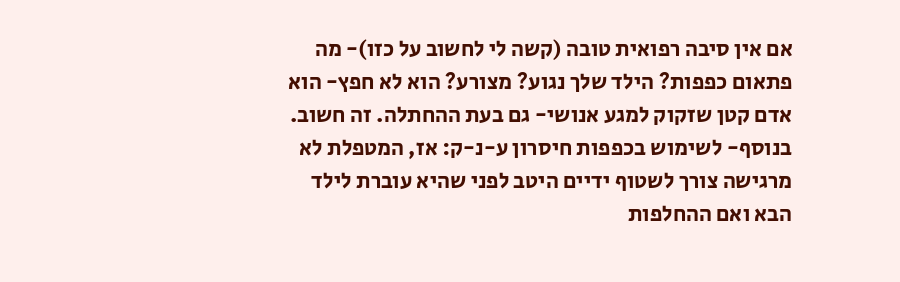אם אין סיבה רפואית טובה (קשה לי לחשוב על כזו)- מה פתאום כפפות? הילד שלך נגוע? מצורע? הוא לא חפץ- הוא אדם קטן שזקוק למגע אנושי- גם בעת ההחתלה. זה חשוב. בנוסף- לשימוש בכפפות חיסרון ע-נ-ק: אז, המטפלת לא מרגישה צורך לשטוף ידיים היטב לפני שהיא עוברת לילד הבא ואם ההחלפות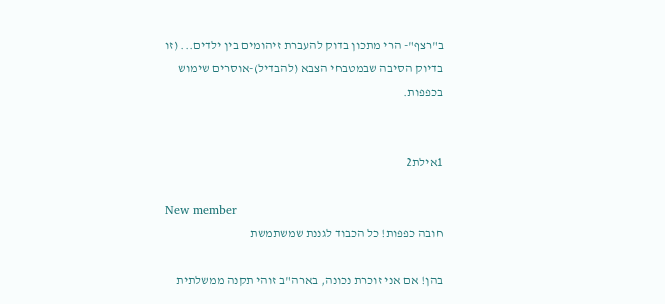ב"רצף"- הרי מתכון בדוק להעברת זיהומים בין ילדים... (זו בדיוק הסיבה שבמטבחי הצבא (להבדיל)-אוסרים שימוש בכפפות.


1אילת2

New member
חובה כפפות! כל הכבוד לגננת שמשתמשת

בהן! אם אני זוכרת נכונה, בארה"ב זוהי תקנה ממשלתית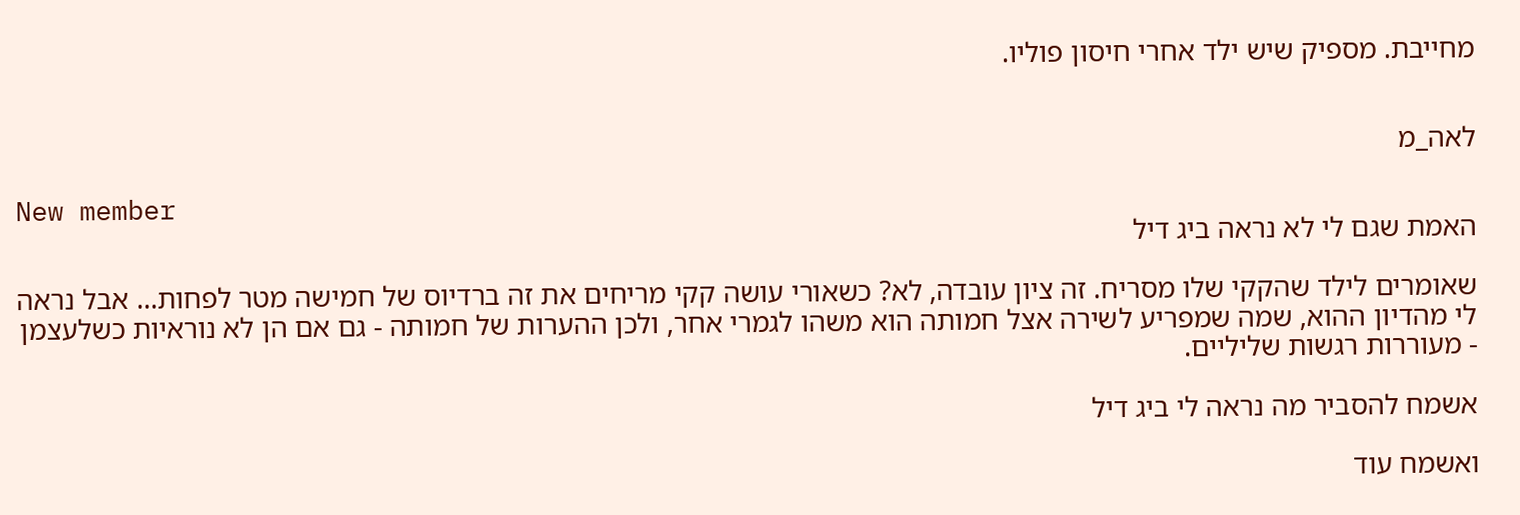מחייבת. מספיק שיש ילד אחרי חיסון פוליו.


לאה_מ

New member
האמת שגם לי לא נראה ביג דיל

שאומרים לילד שהקקי שלו מסריח. זה ציון עובדה, לא? כשאורי עושה קקי מריחים את זה ברדיוס של חמישה מטר לפחות... אבל נראה לי מהדיון ההוא, שמה שמפריע לשירה אצל חמותה הוא משהו לגמרי אחר, ולכן ההערות של חמותה - גם אם הן לא נוראיות כשלעצמן - מעוררות רגשות שליליים.

אשמח להסביר מה נראה לי ביג דיל

ואשמח עוד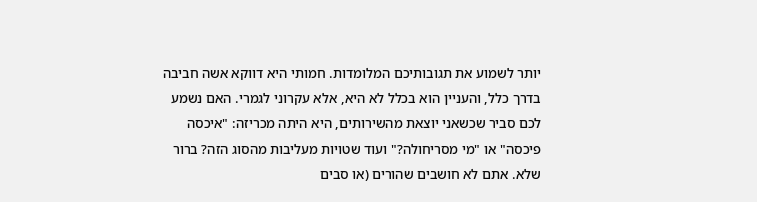יותר לשמוע את תגובותיכם המלומדות. חמותי היא דווקא אשה חביבה בדרך כלל, והעניין הוא בכלל לא היא, אלא עקרוני לגמרי. האם נשמע לכם סביר שכשאני יוצאת מהשירותים, היא היתה מכריזה: "איכסה פיכסה" או "מי מסריחולה?" ועוד שטויות מעליבות מהסוג הזה? ברור שלא. אתם לא חושבים שהורים (או סבים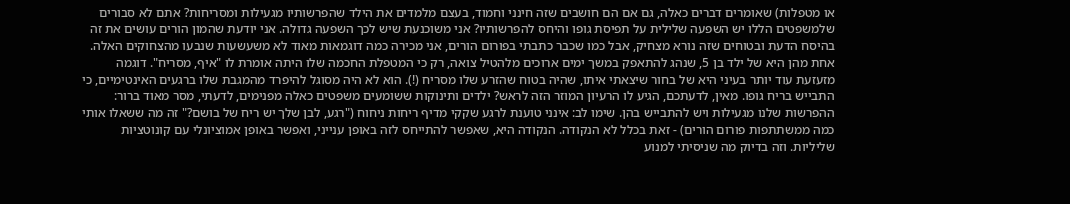או מטפלות) שאומרים דברים כאלה, גם אם הם חושבים שזה חינני וחמוד, בעצם מלמדים את הילד שהפרשותיו מגעילות ומסריחות? אתם לא סבורים שלמשפטים הללו יש השפעה שלילית על תפיסת גופו והיחס להפרשותיו? אני משוכנעת שיש לכך השפעה גדולה. אני יודעת שהמון הורים עושים את זה בהיסח הדעת ובטוחים שזה נורא מצחיק, אבל כמו שכבר כתבתי בפורום הורים, אני מכירה כמה דוגמאות מאוד לא משעשעות שנבעו מהצחוקים האלה. אחת מהן היא של ילד בן 5, שנהג להתאפק במשך ימים ארוכים מלהטיל צואה, רק כי המטפלת החכמה שלו היתה אומרת לו "איף, מסריח". דוגמה מזעזעת עוד יותר בעיני היא של בחור שיצאתי איתו, שהיה בטוח שהזרע שלו מסריח (!). הוא לא היה מסוגל להיפרד מהמגבת שלו ברגעים האינטימיים, כי התבייש בריח גופו. מאין, לדעתכם, הגיע לו הרעיון המוזר הזה לראש? ילדים ותינוקות ששומעים משפטים כאלה מפנימים, לדעתי, מסר מאוד ברור: ההפרשות שלנו מגעילות ויש להתבייש בהן. שימו לב: אינני טוענת לרגע שקקי מדיף ריחות ניחוח ("רגע, לבן שלך יש ריח של בושם?" זה מה ששאלו אותי כמה ממשתתפות פורום הורים) - זאת בכלל לא הנקודה. הנקודה היא, שאפשר להתייחס לזה באופן ענייני, ואפשר באופן אמוציונלי עם קונוטציות שליליות. וזה בדיוק מה שניסיתי למנוע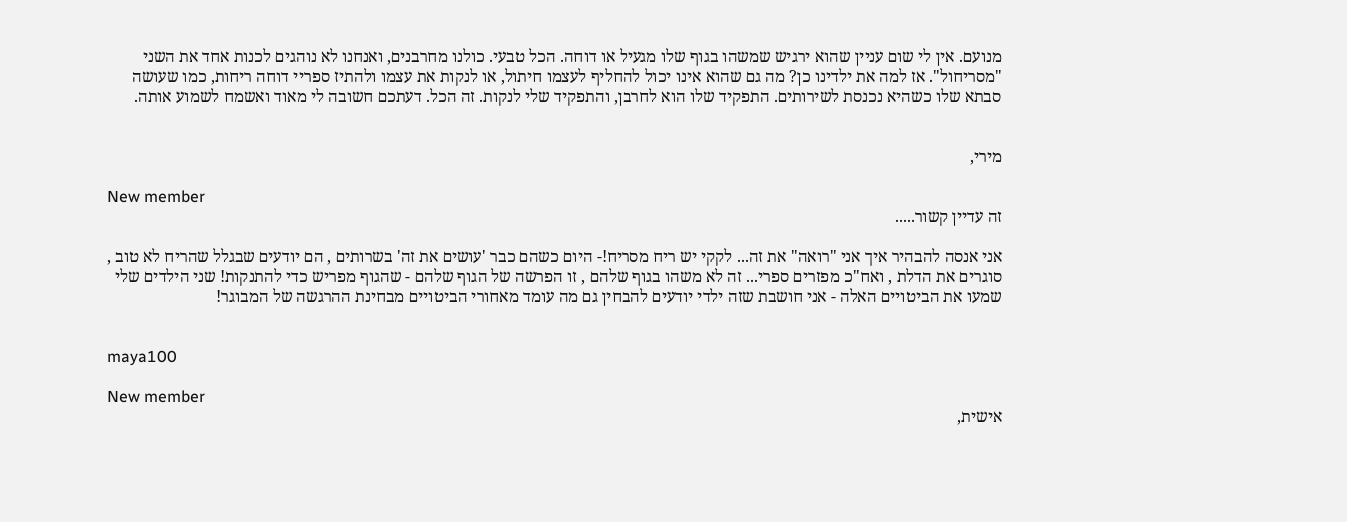מנועם. אין לי שום עניין שהוא ירגיש שמשהו בגוף שלו מגעיל או דוחה. הכל טבעי. כולנו מחרבנים, ואנחנו לא נוהגים לכנות אחד את השני "מסריחול". אז למה את ילדינו כן? מה גם שהוא אינו יכול להחליף לעצמו חיתול, או לנקות את עצמו ולהתיז ספריי דוחה ריחות, כמו שעושה סבתא שלו כשהיא נכנסת לשירותים. התפקיד שלו הוא לחרבן, והתפקיד שלי לנקות. זה הכל. דעתכם חשובה לי מאוד ואשמח לשמוע אותה.


מירי,

New member
זה עדיין קשור.....

אני אנסה להבהיר איך אני "רואה" את זה... לקקי יש ריח מסריח!- היום כשהם כבר 'עושים את זה' בשרותים , הם יודעים שבגלל שהריח לא טוב , סוגרים את הדלת , ואח"כ מפזרים ספרי... זה לא משהו בגוף שלהם , זו הפרשה של הגוף שלהם - שהגוף מפריש כדי להתנקות! שני הילדים שלי שמעו את הביטויים האלה - אני חושבת שזה ילדי יודעים להבחין גם מה עומד מאחורי הביטויים מבחינת ההרגשה של המבוגר!


maya100

New member
אישית,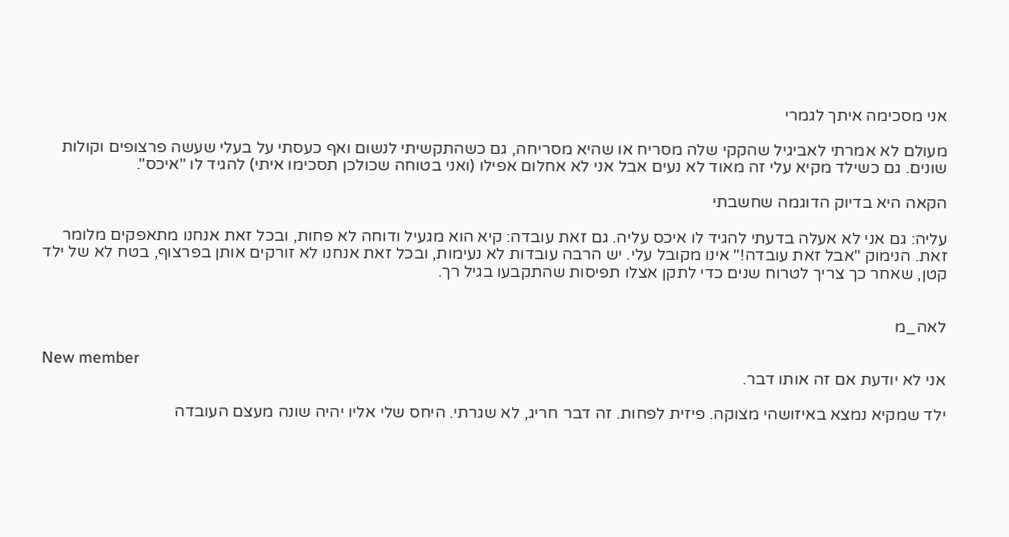אני מסכימה איתך לגמרי

מעולם לא אמרתי לאביגיל שהקקי שלה מסריח או שהיא מסריחה, גם כשהתקשיתי לנשום ואף כעסתי על בעלי שעשה פרצופים וקולות שונים. גם כשילד מקיא עלי זה מאוד לא נעים אבל אני לא אחלום אפילו (ואני בטוחה שכולכן תסכימו איתי) להגיד לו "איכס".

הקאה היא בדיוק הדוגמה שחשבתי

עליה: גם אני לא אעלה בדעתי להגיד לו איכס עליה. גם זאת עובדה: קיא הוא מגעיל ודוחה לא פחות, ובכל זאת אנחנו מתאפקים מלומר זאת. הנימוק "אבל זאת עובדה!" אינו מקובל עלי. יש הרבה עובדות לא נעימות, ובכל זאת אנחנו לא זורקים אותן בפרצוף, בטח לא של ילד קטן, שאחר כך צריך לטרוח שנים כדי לתקן אצלו תפיסות שהתקבעו בגיל רך.


לאה_מ

New member
אני לא יודעת אם זה אותו דבר.

ילד שמקיא נמצא באיזושהי מצוקה. פיזית לפחות. זה דבר חריג, לא שגרתי. היחס שלי אליו יהיה שונה מעצם העובדה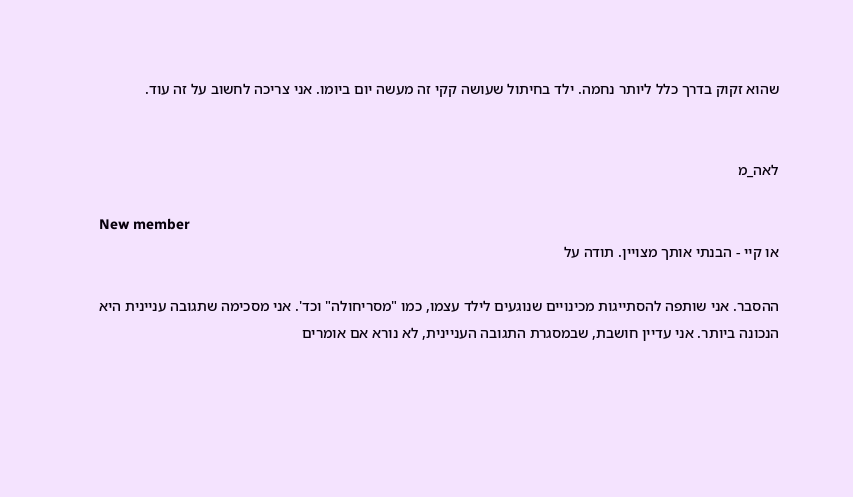שהוא זקוק בדרך כלל ליותר נחמה. ילד בחיתול שעושה קקי זה מעשה יום ביומו. אני צריכה לחשוב על זה עוד.


לאה_מ

New member
או קיי - הבנתי אותך מצויין. תודה על

ההסבר. אני שותפה להסתייגות מכינויים שנוגעים לילד עצמו, כמו "מסריחולה" וכד'. אני מסכימה שתגובה עניינית היא הנכונה ביותר. אני עדיין חושבת, שבמסגרת התגובה העניינית, לא נורא אם אומרים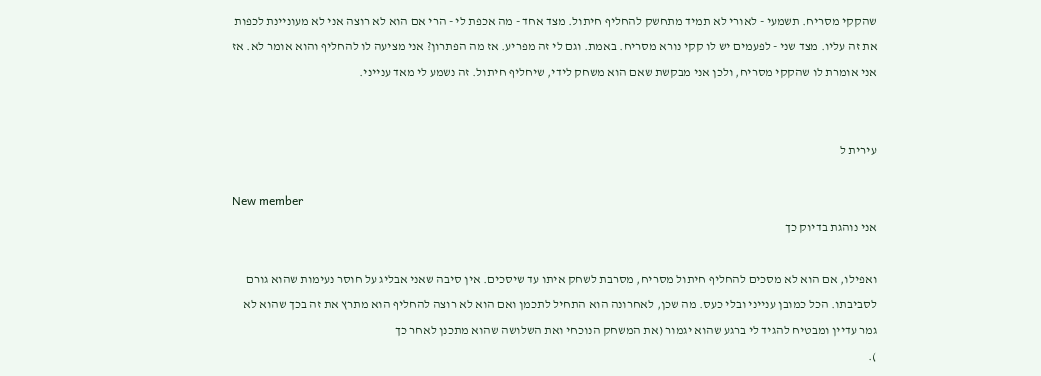שהקקי מסריח. תשמעי - לאורי לא תמיד מתחשק להחליף חיתול. מצד אחד - מה אכפת לי - הרי אם הוא לא רוצה אני לא מעוניינת לכפות את זה עליו. מצד שני - לפעמים יש לו קקי נורא מסריח. באמת. וגם לי זה מפריע. אז מה הפתרון? אני מציעה לו להחליף והוא אומר לא. אז אני אומרת לו שהקקי מסריח, ולכן אני מבקשת שאם הוא משחק לידי, שיחליף חיתול. זה נשמע לי מאד ענייני.


עירית ל

New member
אני נוהגת בדיוק כך

ואפילו, אם הוא לא מסכים להחליף חיתול מסריח, מסרבת לשחק איתו עד שיסכים. אין סיבה שאני אבליג על חוסר נעימות שהוא גורם לסביבתו. הכל כמובן ענייני ובלי כעס. מה שכן, לאחרונה הוא התחיל לתכמן ואם הוא לא רוצה להחליף הוא מתרץ את זה בכך שהוא לא גמר עדיין ומבטיח להגיד לי ברגע שהוא יגמור (את המשחק הנוכחי ואת השלושה שהוא מתכנן לאחר כך
).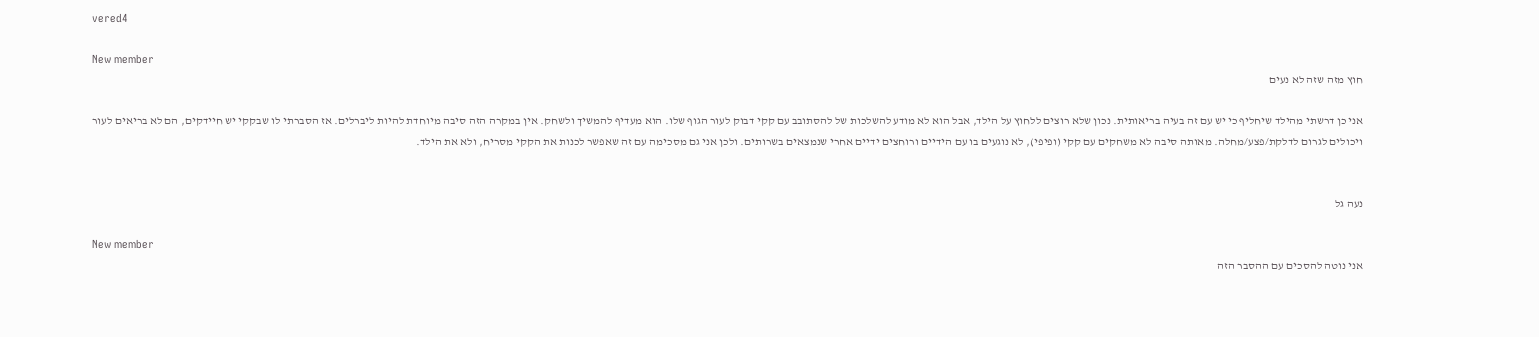vered4

New member
חוץ מזה שזה לא נעים

אני כן דרשתי מהילד שיחליף כי יש עם זה בעיה בריאותית. נכון שלא רוצים ללחוץ על הילד, אבל הוא לא מודע להשלכות של להסתובב עם קקי דבוק לעור הגוף שלו. הוא מעדיף להמשיך ולשחק. אין במקרה הזה סיבה מיוחדת להיות ליברלים. אז הסברתי לו שבקקי יש חיידקים, הם לא בריאים לעור ויכולים לגרום לדלקת/פצע/מחלה. מאותה סיבה לא משחקים עם קקי (ופיפי), לא נוגעים בו עם הידיים ורוחצים ידיים אחרי שנמצאים בשרותים. ולכן אני גם מסכימה עם זה שאפשר לכנות את הקקי מסריח, ולא את הילד.


נעה גל

New member
אני נוטה להסכים עם ההסבר הזה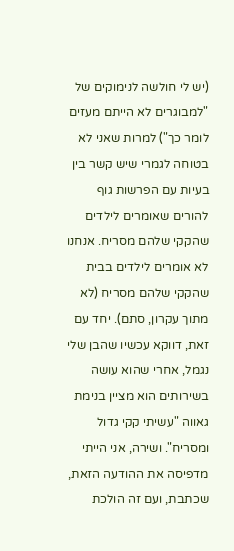(יש לי חולשה לנימוקים של "למבוגרים לא הייתם מעזים לומר כך") למרות שאני לא בטוחה לגמרי שיש קשר בין בעיות עם הפרשות גוף להורים שאומרים לילדים שהקקי שלהם מסריח. אנחנו לא אומרים לילדים בבית שהקקי שלהם מסריח (לא מתוך עקרון, סתם). יחד עם זאת, דווקא עכשיו שהבן שלי נגמל, אחרי שהוא עושה בשירותים הוא מציין בנימת גאווה "עשיתי קקי גדול ומסריח". ושירה, אני הייתי מדפיסה את ההודעה הזאת, שכתבת, ועם זה הולכת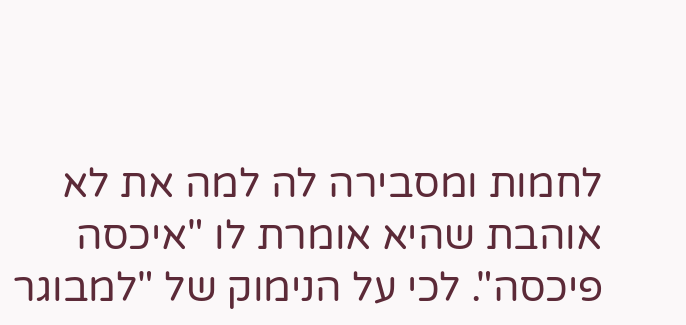לחמות ומסבירה לה למה את לא אוהבת שהיא אומרת לו "איכסה פיכסה". לכי על הנימוק של "למבוגר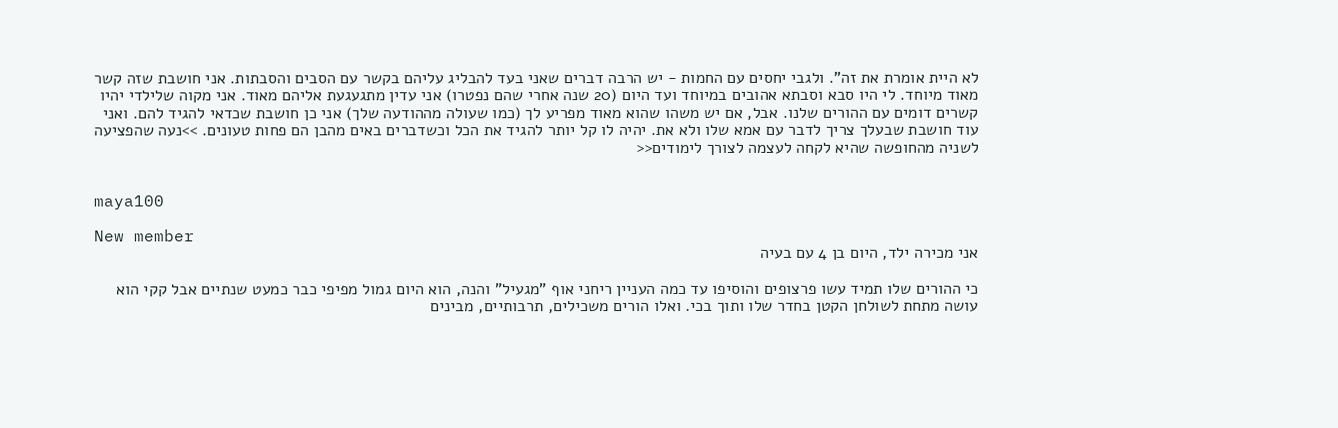לא היית אומרת את זה". ולגבי יחסים עם החמות - יש הרבה דברים שאני בעד להבליג עליהם בקשר עם הסבים והסבתות. אני חושבת שזה קשר מאוד מיוחד. לי היו סבא וסבתא אהובים במיוחד ועד היום (20 שנה אחרי שהם נפטרו) אני עדין מתגעגעת אליהם מאוד. אני מקוה שלילדי יהיו קשרים דומים עם ההורים שלנו. אבל, אם יש משהו שהוא מאוד מפריע לך (כמו שעולה מההודעה שלך) אני כן חושבת שכדאי להגיד להם. ואני עוד חושבת שבעלך צריך לדבר עם אמא שלו ולא את. יהיה לו קל יותר להגיד את הכל וכשדברים באים מהבן הם פחות טעונים. >>נעה שהפציעה לשניה מהחופשה שהיא לקחה לעצמה לצורך לימודים<<


maya100

New member
אני מכירה ילד, היום בן 4 עם בעיה

כי ההורים שלו תמיד עשו פרצופים והוסיפו עד כמה העניין ריחני אוף "מגעיל" והנה, הוא היום גמול מפיפי כבר כמעט שנתיים אבל קקי הוא עושה מתחת לשולחן הקטן בחדר שלו ותוך בכי. ואלו הורים משכילים, תרבותיים, מבינים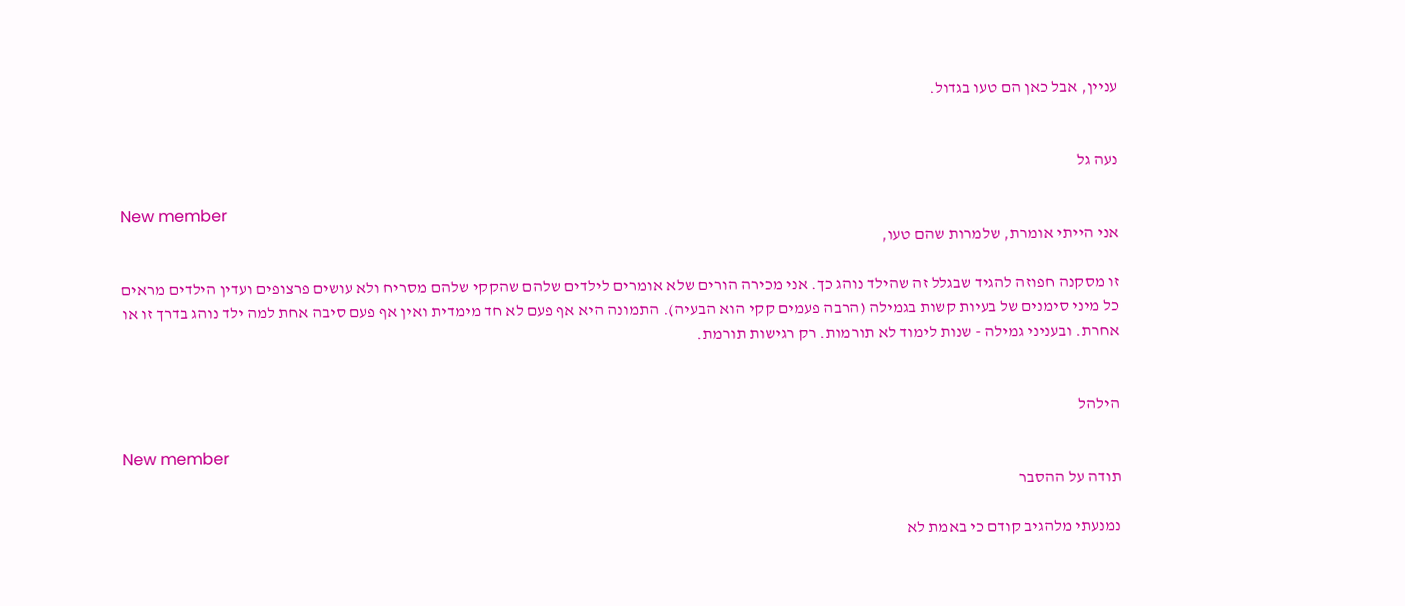עניין, אבל כאן הם טעו בגדול.


נעה גל

New member
אני הייתי אומרת, שלמרות שהם טעו,

זו מסקנה חפוזה להגיד שבגלל זה שהילד נוהג כך. אני מכירה הורים שלא אומרים לילדים שלהם שהקקי שלהם מסריח ולא עושים פרצופים ועדין הילדים מראים כל מיני סימנים של בעיות קשות בגמילה (הרבה פעמים קקי הוא הבעיה). התמונה היא אף פעם לא חד מימדית ואין אף פעם סיבה אחת למה ילד נוהג בדרך זו או אחרת. ובעניני גמילה - שנות לימוד לא תורמות. רק רגישות תורמת.


הילהל

New member
תודה על ההסבר

נמנעתי מלהגיב קודם כי באמת לא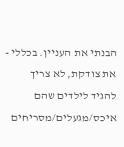הבנתי את העניין. בכללי - את צודקת, לא צריך להגיד לילדים שהם איכס/מגעלים/מסריחים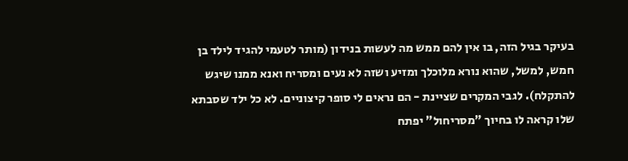בעיקר בגיל הזה, בו אין להם ממש מה לעשות בנידון (מותר לטעמי להגיד לילד בן חמש, למשל, שהוא נורא מלוכלך ומזיע ושזה לא נעים ומסריח ואנא ממנו שיגש להתקלח). לגבי המקרים שציינת - הם נראים לי סופר קיצוניים. לא כל ילד שסבתא שלו קראה לו בחיוך "מסריחול" יפתח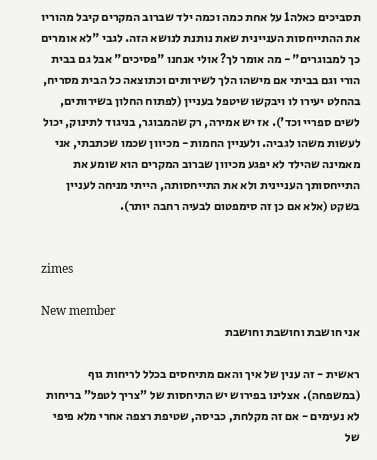תסביכים כאלה1 על אחת כמה וכמה ילד שברוב המקרים קיבל מהוריו את ההתייחסות העניינית שאת נותנת לנושא הזה. לגבי "לא אומרים כך למבוגרים" - מה אומר לך? אולי אנחנו "פסיכים" אבל גם בבית הורי וגם בביתי אם מישהו הלך לשירותים וכתוצאה כל הבית מסריח, בהחלט יעירו לו ויבקשו שיטפל בעניין (לפתוח החלון בשירותים, לשים ספריי וכד'). אז יש אמירה, רק שהמבוגר, בניגוד לתינוק, יכול לעשות משהו לגביה. ולעניין החמות - מכיוון שכמו שכתבתי, אני מאמינה שהילד לא יפגע מכיוון שברוב המקרים הוא שומע את התייחסותך העניינית ולא את התייחסותה, הייתי מניחה לעניין בשקט (אלא אם כן זה סימפטום לבעיה רחבה יותר).


zimes

New member
אני חושבת וחושבת וחושבת

ראשית - זה ענין של איך והאם מתיחסים בכלל לריחות גוף (במשפחה). אצלינו בפירוש יש התיחסות של "צריך לטפל" בריחות לא נעימים - אם זה מקלחת, כביסה, שטיפת רצפה אחרי מלא פיפי של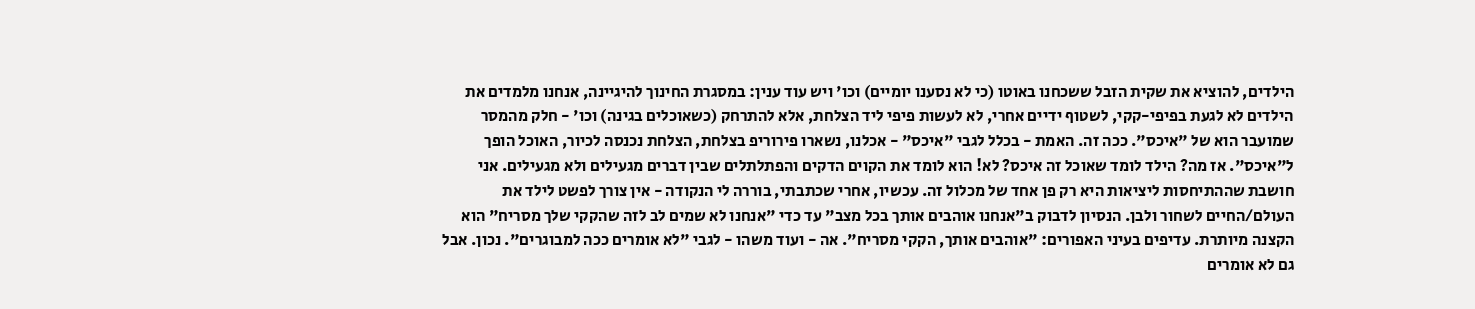הילדים, להוציא את שקית הזבל ששכחנו באוטו (כי לא נסענו יומיים) וכו' ויש עוד ענין: במסגרת החינוך להיגיינה, אנחנו מלמדים את הילדים לא לגעת בפיפי-קקי, לשטוף ידיים אחרי, לא לעשות פיפי ליד הצלחת, אלא להתרחק (כשאוכלים בגינה) וכו' - חלק מהמסר שמועבר הוא של "איכס". ככה זה. האמת - בכלל לגבי "איכס" - אכלנו, נשארו פירוריפ בצלחת, הצלחת נכנסה לכיור, האוכל הופך ל"איכס". אז מה? הילד לומד שאוכל זה איכס? לא! הוא לומד את הקוים הדקים והפתלתלים שבין דברים מגעילים ולא מגעילים. אני חושבת שההתיחסות ליציאות היא רק פן אחד של מכלול זה. עכשיו, אחרי שכתבתי, בוררה לי הנקודה - אין צורך לפשט לילד את העולם/החיים לשחור ולבן. הנסיון לדבוק ב"אנחנו אוהבים אותך בכל מצב" עד כדי "אנחנו לא שמים לב לזה שהקקי שלך מסריח" הוא הקצנה מיותרת. עדיפים בעיני האפורים: "אוהבים אותך, הקקי מסריח". אה - ועוד משהו - לגבי "לא אומרים ככה למבוגרים". נכון. אבל גם לא אומרים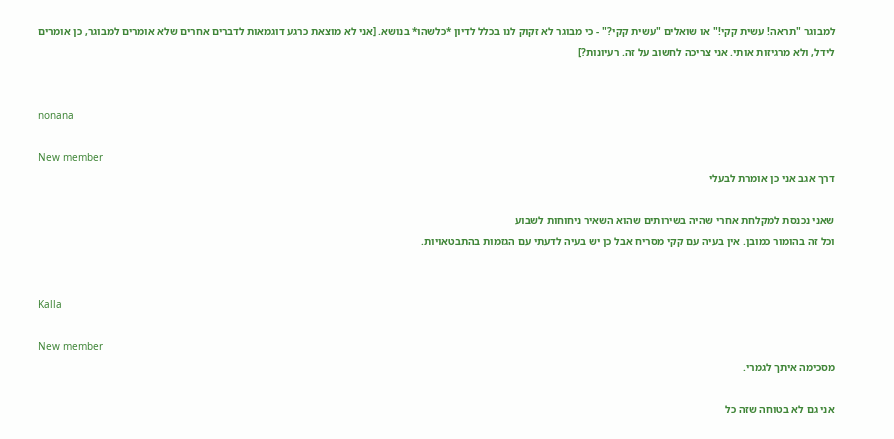למבוגר "תראה! עשית קקי!" או שואלים "עשית קקי?" - כי מבוגר לא זקוק לנו בכלל לדיון *כלשהו* בנושא. [אני לא מוצאת כרגע דוגמאות לדברים אחרים שלא אומרים למבוגר, כן אומרים לידל, ולא מרגיזות אותי. אני צריכה לחשוב על זה. רעיונות?]


nonana

New member
דרך אגב אני כן אומרת לבעלי

שאני נכנסת למקלחת אחרי שהיה בשירותים שהוא השאיר ניחוחות לשבוע
וכל זה בהומור כמובן. אין בעיה עם קקי מסריח אבל כן יש בעיה לדעתי עם הגזמות בהתבטאויות.


Kalla

New member
מסכימה איתך לגמרי.

אני גם לא בטוחה שזה כל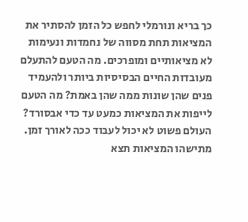כך בריא ונורמלי לחפש כל הזמן להסתיר את המציאות תחת מסווה של נחמדות ונעימות לא מציאותיים ומופרכים. מה הטעם להתעלם מעובדות החיים הבסיסיות ביותר ולהעמיד פנים שהן שונות ממה שהן באמת? מה הטעם לייפות את המציאות כמעט עד כדי אבסורד? העולם פשוט לא יכול לעבוד ככה לאורך זמן. מתישהו המציאות תצא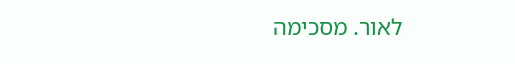לאור. מסכימה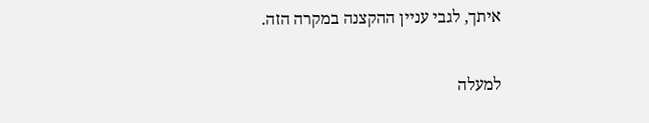איתך, לגבי עניין ההקצנה במקרה הזה.

למעלה